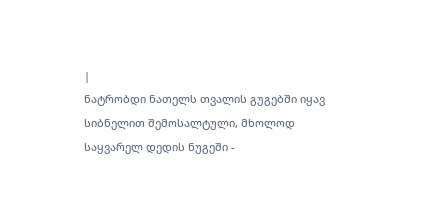|
ნატრობდი ნათელს თვალის გუგებში იყავ სიბნელით შემოსალტული, მხოლოდ საყვარელ დედის ნუგეში -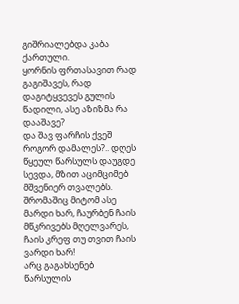გიშრიალებდა კაბა ქართული.
ყორნის ფრთასავით რად გაგიშავეს, რად დაგიტყვევეს გულის წადილი, ასე აზიზმა რა დააშავე?
და შავ ფარჩის ქვეშ როგორ დამალეს?.. დღეს წყეულ წარსულს დაუგდე სევდა, მზით აციმციმებ მშვენიერ თვალებს.
შრომაშიც მიტომ ასე მარდი ხარ, ჩაურბენ ჩაის მწკრივებს მღელვარეს, ჩაის კრეფ თუ თვით ჩაის ვარდი ხარ!
არც გაგახსენებ წარსულის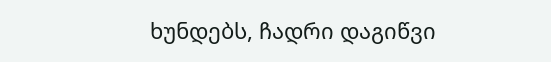ხუნდებს, ჩადრი დაგიწვი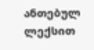ანთებულ ლექსით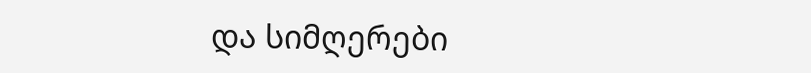და სიმღერები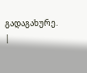გადაგახურე. |